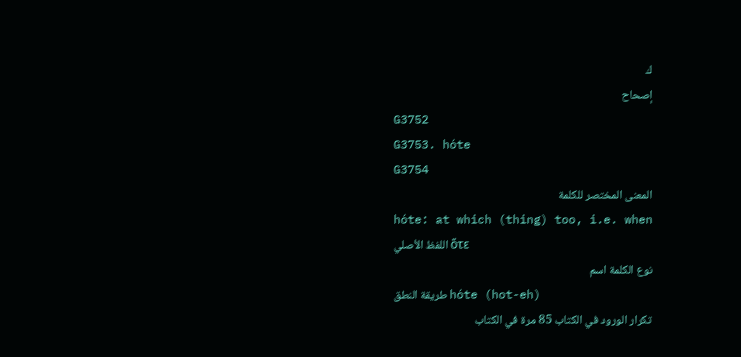ك
إصحاح
G3752
G3753. hóte
G3754
المعنى المختصر للكلمة
hóte: at which (thing) too, i.e. when
اللفظ الأصلي ὅτε
نوع الكلمة اسم
طريقة النطق hóte (hot-eh)
تكرار الورود في الكتاب 85 مرة في الكتاب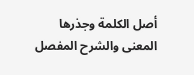أصل الكلمة وجذرها
المعنى والشرح المفصل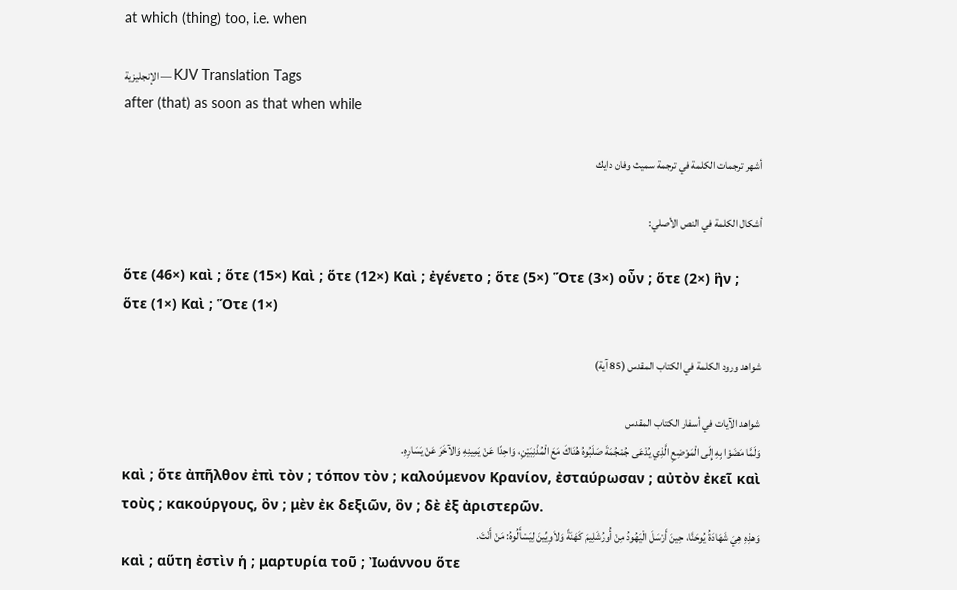at which (thing) too, i.e. when

الإنجليزية — KJV Translation Tags
after (that) as soon as that when while

أشهر ترجمات الكلمة في ترجمة سميث وفان دايك

أشكال الكلمة في النص الأصلي:

ὅτε (46×) καὶ ; ὅτε (15×) Καὶ ; ὅτε (12×) Καὶ ; ἐγένετο ; ὅτε (5×) Ὅτε (3×) οὖν ; ὅτε (2×) ἣν ; ὅτε (1×) Καὶ ; Ὅτε (1×)

شواهد ورود الكلمة في الكتاب المقدس (85 آية)

شواهد الآيات في أسفار الكتاب المقدس
وَلَمَّا مَضَوْا بِهِ إِلَى الْمَوْضِعِ الَّذِي يُدْعَى جُمْجُمَةَ صَلَبُوهُ هُنَاكَ مَعَ الْمُذْنِبَيْنِ، وَاحِدًا عَنْ يَمِينِهِ وَالآخَرَ عَنْ يَسَارِهِ.
καὶ ; ὅτε ἀπῆλθον ἐπὶ τὸν ; τόπον τὸν ; καλούμενον Κρανίον, ἐσταύρωσαν ; αὐτὸν ἐκεῖ καὶ τοὺς ; κακούργους, ὃν ; μὲν ἐκ δεξιῶν, ὃν ; δὲ ἐξ ἀριστερῶν.
وَهذِهِ هِيَ شَهَادَةُ يُوحَنَّا، حِينَ أَرْسَلَ الْيَهُودُ مِنْ أُورُشَلِيمَ كَهَنَةً وَلاَوِيِّينَ لِيَسْأَلُوهُ: مَنْ أَنْتَ.
καὶ ; αὕτη ἐστὶν ἡ ; μαρτυρία τοῦ ; Ἰωάννου ὅτε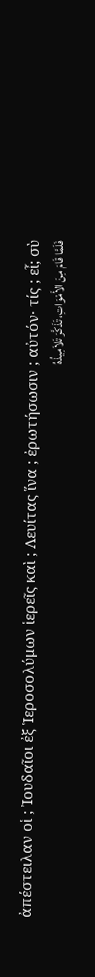ἀπέστειλαν οἱ ; Ἰουδαῖοι ἐξ Ἱεροσολύμων ἱερεῖς καὶ ; Λευίτας ἵνα ; ἐρωτήσωσιν ; αὐτόν· τίς ; εἶ; σὺ
فَلَمَّا قَامَ مِنَ الأَمْوَاتِ، تَذَكَّرَ تَلاَمِيذُهُ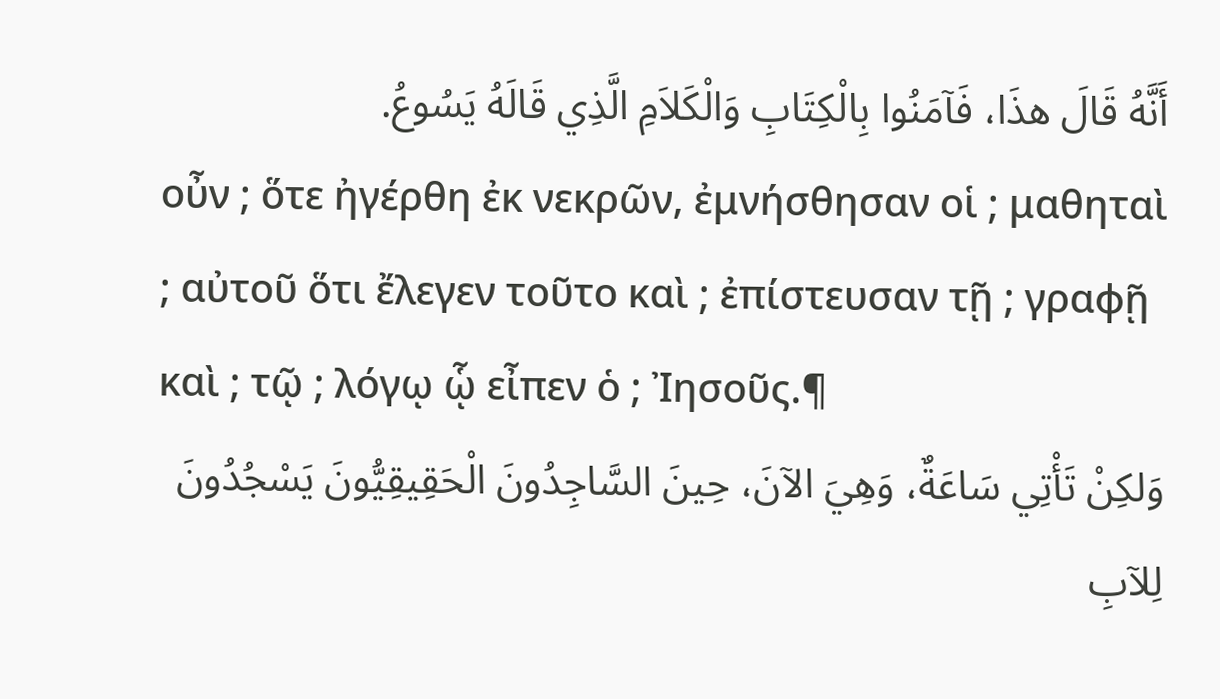أَنَّهُ قَالَ هذَا، فَآمَنُوا بِالْكِتَابِ وَالْكَلاَمِ الَّذِي قَالَهُ يَسُوعُ.
οὖν ; ὅτε ἠγέρθη ἐκ νεκρῶν, ἐμνήσθησαν οἱ ; μαθηταὶ ; αὐτοῦ ὅτι ἔλεγεν τοῦτο καὶ ; ἐπίστευσαν τῇ ; γραφῇ καὶ ; τῷ ; λόγῳ ᾧ εἶπεν ὁ ; Ἰησοῦς.¶
وَلكِنْ تَأْتِي سَاعَةٌ، وَهِيَ الآنَ، حِينَ السَّاجِدُونَ الْحَقِيقِيُّونَ يَسْجُدُونَ لِلآبِ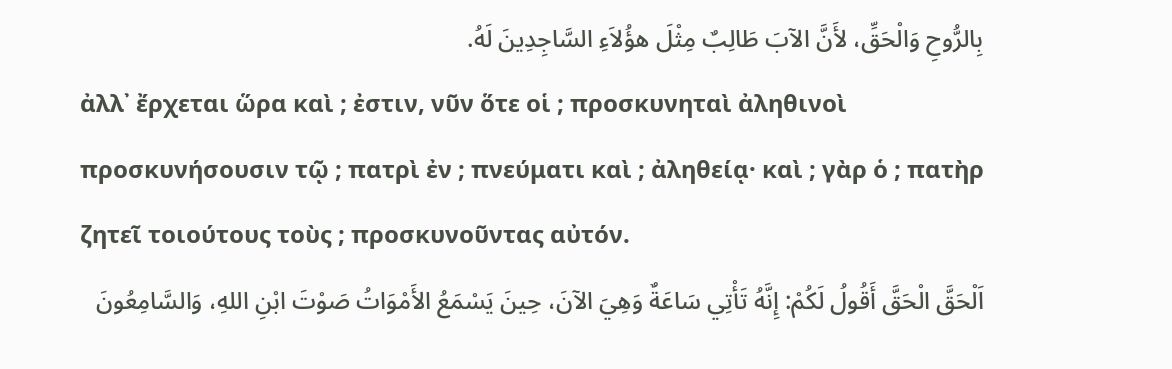بِالرُّوحِ وَالْحَقِّ، لأَنَّ الآبَ طَالِبٌ مِثْلَ هؤُلاَءِ السَّاجِدِينَ لَهُ.
ἀλλ᾽ ἔρχεται ὥρα καὶ ; ἐστιν, νῦν ὅτε οἱ ; προσκυνηταὶ ἀληθινοὶ προσκυνήσουσιν τῷ ; πατρὶ ἐν ; πνεύματι καὶ ; ἀληθείᾳ· καὶ ; γὰρ ὁ ; πατὴρ ζητεῖ τοιούτους τοὺς ; προσκυνοῦντας αὐτόν.
اَلْحَقَّ الْحَقَّ أَقُولُ لَكُمْ: إِنَّهُ تَأْتِي سَاعَةٌ وَهِيَ الآنَ، حِينَ يَسْمَعُ الأَمْوَاتُ صَوْتَ ابْنِ اللهِ، وَالسَّامِعُونَ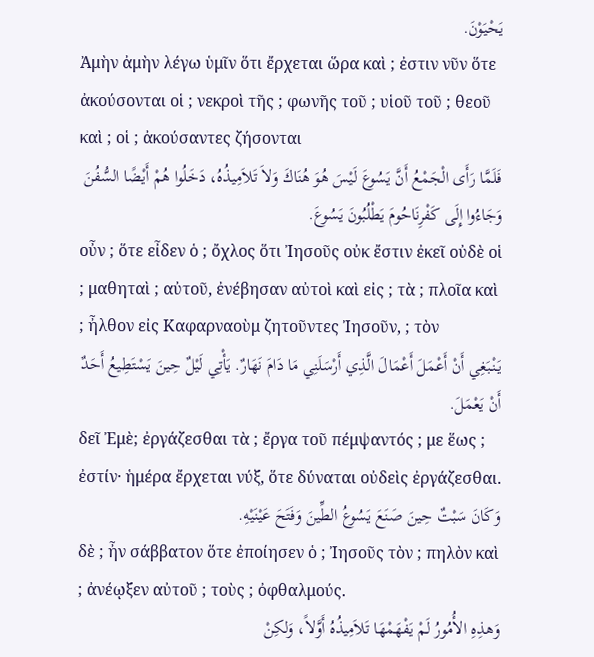يَحْيَوْنَ.
Ἀμὴν ἀμὴν λέγω ὑμῖν ὅτι ἔρχεται ὥρα καὶ ; ἐστιν νῦν ὅτε ἀκούσονται οἱ ; νεκροὶ τῆς ; φωνῆς τοῦ ; υἱοῦ τοῦ ; θεοῦ καὶ ; οἱ ; ἀκούσαντες ζήσονται
فَلَمَّا رَأَى الْجَمْعُ أَنَّ يَسُوعَ لَيْسَ هُوَ هُنَاكَ وَلاَ تَلاَمِيذُهُ، دَخَلُوا هُمْ أَيْضًا السُّفُنَ وَجَاءُوا إِلَى كَفْرِنَاحُومَ يَطْلُبُونَ يَسُوعَ.
οὖν ; ὅτε εἶδεν ὁ ; ὄχλος ὅτι Ἰησοῦς οὐκ ἔστιν ἐκεῖ οὐδὲ οἱ ; μαθηταὶ ; αὐτοῦ, ἐνέβησαν αὐτοὶ καὶ εἰς ; τὰ ; πλοῖα καὶ ; ἦλθον εἰς Καφαρναοὺμ ζητοῦντες Ἰησοῦν, ; τὸν
يَنْبَغِي أَنْ أَعْمَلَ أَعْمَالَ الَّذِي أَرْسَلَنِي مَا دَامَ نَهَارٌ. يَأْتِي لَيْلٌ حِينَ يَسْتَطِيعُ أَحَدٌ أَنْ يَعْمَلَ.
δεῖ Ἐμὲ; ἐργάζεσθαι τὰ ; ἔργα τοῦ πέμψαντός ; με ἕως ; ἐστίν· ἡμέρα ἔρχεται νύξ, ὅτε δύναται οὐδεὶς ἐργάζεσθαι.
وَكَانَ سَبْتٌ حِينَ صَنَعَ يَسُوعُ الطِّينَ وَفَتَحَ عَيْنَيْهِ.
δὲ ; ἦν σάββατον ὅτε ἐποίησεν ὁ ; Ἰησοῦς τὸν ; πηλὸν καὶ ; ἀνέῳξεν αὐτοῦ ; τοὺς ; ὀφθαλμούς.
وَهذِهِ الأُمُورُ لَمْ يَفْهَمْهَا تَلاَمِيذُهُ أَوَّلاً، وَلكِنْ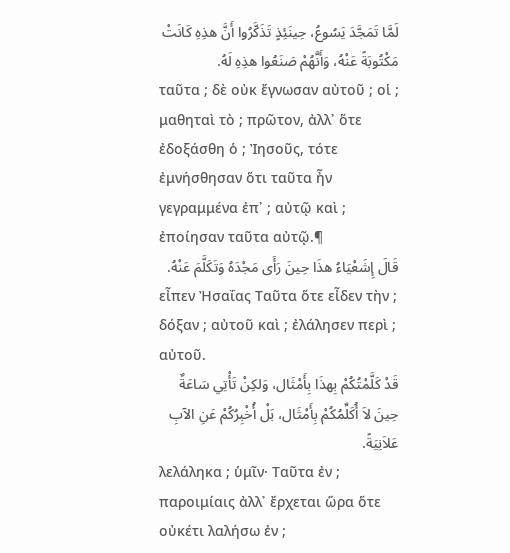لَمَّا تَمَجَّدَ يَسُوعُ، حِينَئِذٍ تَذَكَّرُوا أَنَّ هذِهِ كَانَتْ مَكْتُوبَةً عَنْهُ، وَأَنَّهُمْ صَنَعُوا هذِهِ لَهُ.
ταῦτα ; δὲ οὐκ ἔγνωσαν αὐτοῦ ; οἱ ; μαθηταὶ τὸ ; πρῶτον, ἀλλ᾽ ὅτε ἐδοξάσθη ὁ ; Ἰησοῦς, τότε ἐμνήσθησαν ὅτι ταῦτα ἦν γεγραμμένα ἐπ᾽ ; αὐτῷ καὶ ; ἐποίησαν ταῦτα αὐτῷ.¶
قَالَ إِشَعْيَاءُ هذَا حِينَ رَأَى مَجْدَهُ وَتَكَلَّمَ عَنْهُ.
εἶπεν Ἠσαΐας Ταῦτα ὅτε εἶδεν τὴν ; δόξαν ; αὐτοῦ καὶ ; ἐλάλησεν περὶ ; αὐτοῦ.
قَدْ كَلَّمْتُكُمْ بِهذَا بِأَمْثَال، وَلكِنْ تَأْتِي سَاعَةٌ حِينَ لاَ أُكَلِّمُكُمْ بِأَمْثَال، بَلْ أُخْبِرُكُمْ عَنِ الآبِ عَلاَنِيَةً.
λελάληκα ; ὑμῖν· Ταῦτα ἐν ; παροιμίαις ἀλλ᾽ ἔρχεται ὥρα ὅτε οὐκέτι λαλήσω ἐν ;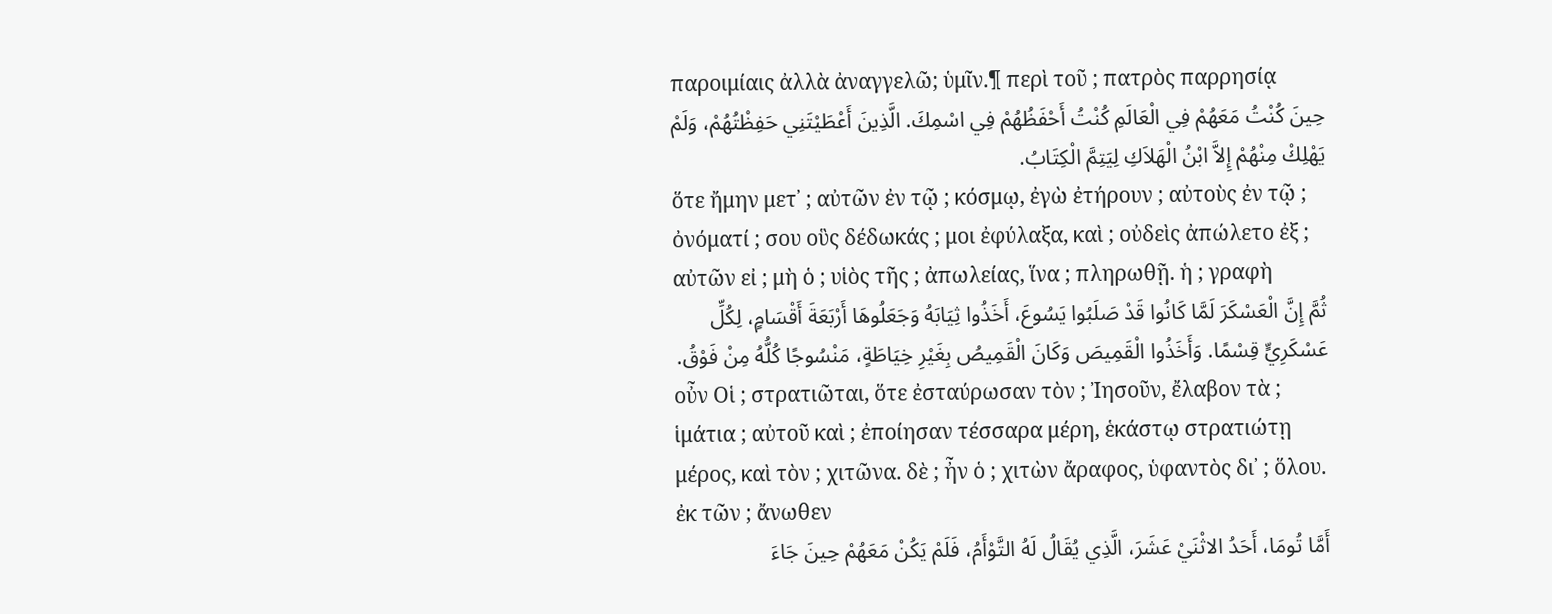παροιμίαις ἀλλὰ ἀναγγελῶ; ὑμῖν.¶ περὶ τοῦ ; πατρὸς παρρησίᾳ
حِينَ كُنْتُ مَعَهُمْ فِي الْعَالَمِ كُنْتُ أَحْفَظُهُمْ فِي اسْمِكَ. الَّذِينَ أَعْطَيْتَنِي حَفِظْتُهُمْ، وَلَمْ يَهْلِكْ مِنْهُمْ إِلاَّ ابْنُ الْهَلاَكِ لِيَتِمَّ الْكِتَابُ.
ὅτε ἤμην μετ᾽ ; αὐτῶν ἐν τῷ ; κόσμῳ, ἐγὼ ἐτήρουν ; αὐτοὺς ἐν τῷ ; ὀνόματί ; σου οὓς δέδωκάς ; μοι ἐφύλαξα, καὶ ; οὐδεὶς ἀπώλετο ἐξ ; αὐτῶν εἰ ; μὴ ὁ ; υἱὸς τῆς ; ἀπωλείας, ἵνα ; πληρωθῇ. ἡ ; γραφὴ
ثُمَّ إِنَّ الْعَسْكَرَ لَمَّا كَانُوا قَدْ صَلَبُوا يَسُوعَ، أَخَذُوا ثِيَابَهُ وَجَعَلُوهَا أَرْبَعَةَ أَقْسَامٍ، لِكُلِّ عَسْكَرِيٍّ قِسْمًا. وَأَخَذُوا الْقَمِيصَ وَكَانَ الْقَمِيصُ بِغَيْرِ خِيَاطَةٍ، مَنْسُوجًا كُلُّهُ مِنْ فَوْقُ.
οὖν Οἱ ; στρατιῶται, ὅτε ἐσταύρωσαν τὸν ; Ἰησοῦν, ἔλαβον τὰ ; ἱμάτια ; αὐτοῦ καὶ ; ἐποίησαν τέσσαρα μέρη, ἑκάστῳ στρατιώτῃ μέρος, καὶ τὸν ; χιτῶνα. δὲ ; ἦν ὁ ; χιτὼν ἄραφος, ὑφαντὸς δι᾽ ; ὅλου. ἐκ τῶν ; ἄνωθεν
أَمَّا تُومَا، أَحَدُ الاثْنَيْ عَشَرَ، الَّذِي يُقَالُ لَهُ التَّوْأَمُ، فَلَمْ يَكُنْ مَعَهُمْ حِينَ جَاءَ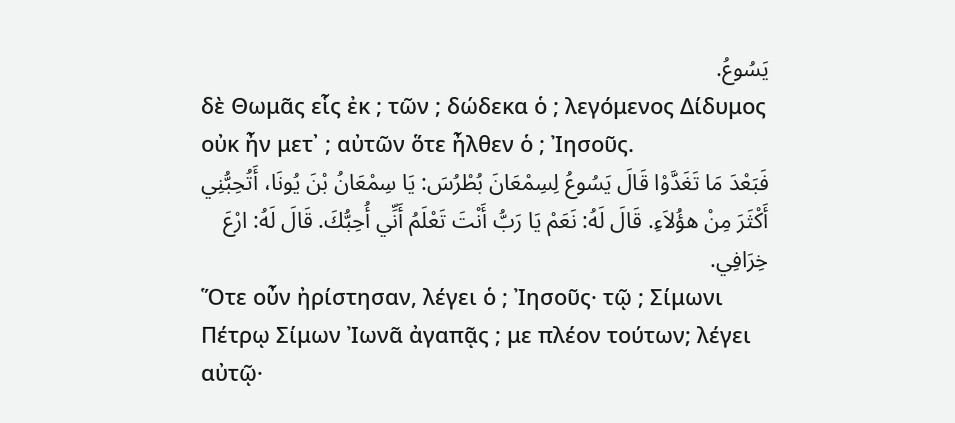يَسُوعُ.
δὲ Θωμᾶς εἷς ἐκ ; τῶν ; δώδεκα ὁ ; λεγόμενος Δίδυμος οὐκ ἦν μετ᾽ ; αὐτῶν ὅτε ἦλθεν ὁ ; Ἰησοῦς.
فَبَعْدَ مَا تَغَدَّوْا قَالَ يَسُوعُ لِسِمْعَانَ بُطْرُسَ: يَا سِمْعَانُ بْنَ يُونَا، أَتُحِبُّنِي أَكْثَرَ مِنْ هؤُلاَءِ. قَالَ لَهُ: نَعَمْ يَا رَبُّ أَنْتَ تَعْلَمُ أَنِّي أُحِبُّكَ. قَالَ لَهُ: ارْعَ خِرَافِي.
Ὅτε οὖν ἠρίστησαν, λέγει ὁ ; Ἰησοῦς· τῷ ; Σίμωνι Πέτρῳ Σίμων Ἰωνᾶ ἀγαπᾷς ; με πλέον τούτων; λέγει αὐτῷ·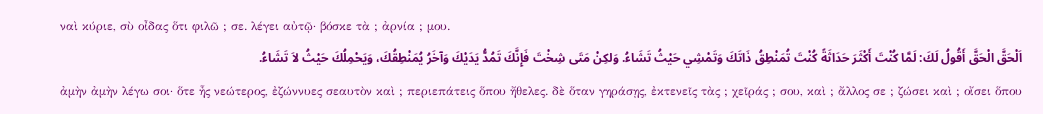ναὶ κύριε, σὺ οἶδας ὅτι φιλῶ ; σε. λέγει αὐτῷ· βόσκε τὰ ; ἀρνία ; μου.
اَلْحَقَّ الْحَقَّ أَقُولُ لَكَ: لَمَّا كُنْتَ أَكْثَرَ حَدَاثَةً كُنْتَ تُمَنْطِقُ ذَاتَكَ وَتَمْشِي حَيْثُ تَشَاءُ. وَلكِنْ مَتَى شِخْتَ فَإِنَّكَ تَمُدُّ يَدَيْكَ وَآخَرُ يُمَنْطِقُكَ، وَيَحْمِلُكَ حَيْثُ لاَ تَشَاءُ.
ἀμὴν ἀμὴν λέγω σοι· ὅτε ἦς νεώτερος, ἐζώννυες σεαυτὸν καὶ ; περιεπάτεις ὅπου ἤθελες. δὲ ὅταν γηράσῃς, ἐκτενεῖς τὰς ; χεῖράς ; σου, καὶ ; ἄλλος σε ; ζώσει καὶ ; οἴσει ὅπου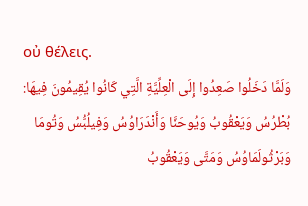οὐ θέλεις.
وَلَمَّا دَخَلُوا صَعِدُوا إِلَى الْعِلِّيَّةِ الَّتِي كَانُوا يُقِيمُونَ فِيهَا: بُطْرُسُ وَيَعْقُوبُ وَيُوحَنَّا وَأَنْدَرَاوُسُ وَفِيلُبُّسُ وَتُومَا وَبَرْثُولَمَاوُسُ وَمَتَّى وَيَعْقُوبُ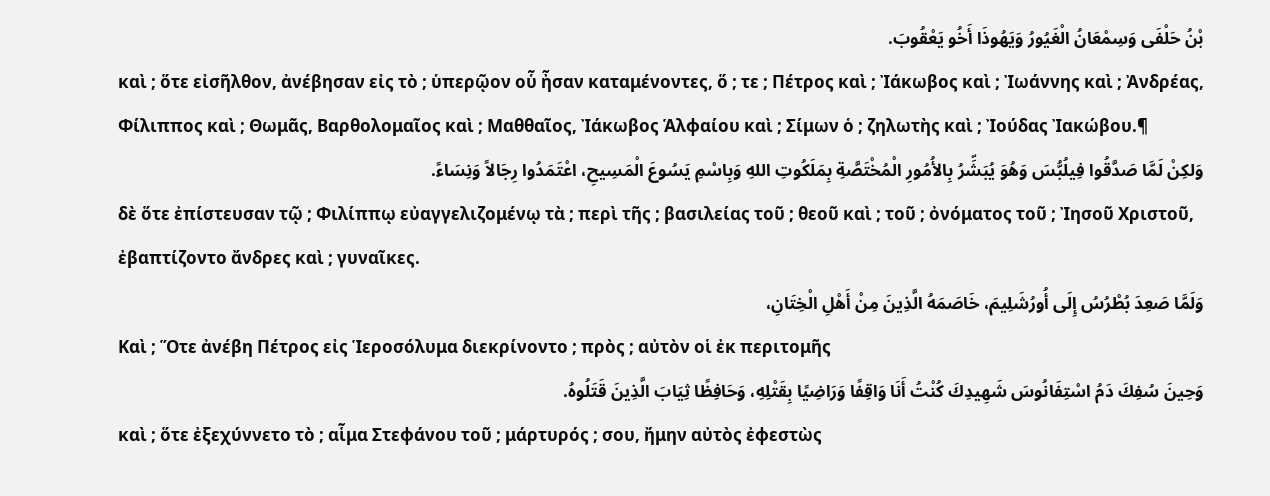بْنُ حَلْفَى وَسِمْعَانُ الْغَيُورُ وَيَهُوذَا أَخُو يَعْقُوبَ.
καὶ ; ὅτε εἰσῆλθον, ἀνέβησαν εἰς τὸ ; ὑπερῷον οὗ ἦσαν καταμένοντες, ὅ ; τε ; Πέτρος καὶ ; Ἰάκωβος καὶ ; Ἰωάννης καὶ ; Ἀνδρέας, Φίλιππος καὶ ; Θωμᾶς, Βαρθολομαῖος καὶ ; Μαθθαῖος, Ἰάκωβος Ἁλφαίου καὶ ; Σίμων ὁ ; ζηλωτὴς καὶ ; Ἰούδας Ἰακώβου.¶
وَلكِنْ لَمَّا صَدَّقُوا فِيلُبُّسَ وَهُوَ يُبَشِّرُ بِالأُمُورِ الْمُخْتَصَّةِ بِمَلَكُوتِ اللهِ وَبِاسْمِ يَسُوعَ الْمَسِيحِ، اعْتَمَدُوا رِجَالاً وَنِسَاءً.
δὲ ὅτε ἐπίστευσαν τῷ ; Φιλίππῳ εὐαγγελιζομένῳ τὰ ; περὶ τῆς ; βασιλείας τοῦ ; θεοῦ καὶ ; τοῦ ; ὀνόματος τοῦ ; Ἰησοῦ Χριστοῦ, ἐβαπτίζοντο ἄνδρες καὶ ; γυναῖκες.
وَلَمَّا صَعِدَ بُطْرُسُ إِلَى أُورُشَلِيمَ، خَاصَمَهُ الَّذِينَ مِنْ أَهْلِ الْخِتَانِ،
Καὶ ; Ὅτε ἀνέβη Πέτρος εἰς Ἱεροσόλυμα διεκρίνοντο ; πρὸς ; αὐτὸν οἱ ἐκ περιτομῆς
وَحِينَ سُفِكَ دَمُ اسْتِفَانُوسَ شَهِيدِكَ كُنْتُ أَنَا وَاقِفًا وَرَاضِيًا بِقَتْلِهِ، وَحَافِظًا ثِيَابَ الَّذِينَ قَتَلُوهُ.
καὶ ; ὅτε ἐξεχύννετο τὸ ; αἷμα Στεφάνου τοῦ ; μάρτυρός ; σου, ἤμην αὐτὸς ἐφεστὼς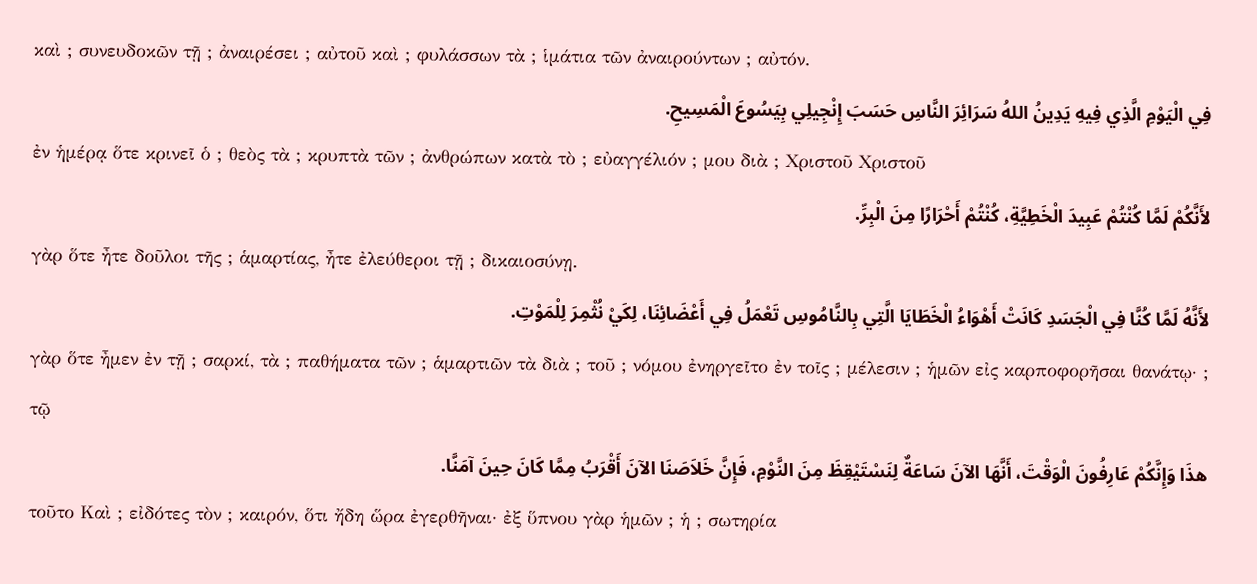καὶ ; συνευδοκῶν τῇ ; ἀναιρέσει ; αὐτοῦ καὶ ; φυλάσσων τὰ ; ἱμάτια τῶν ἀναιρούντων ; αὐτόν.
فِي الْيَوْمِ الَّذِي فِيهِ يَدِينُ اللهُ سَرَائِرَ النَّاسِ حَسَبَ إِنْجِيلِي بِيَسُوعَ الْمَسِيحِ.
ἐν ἡμέρᾳ ὅτε κρινεῖ ὁ ; θεὸς τὰ ; κρυπτὰ τῶν ; ἀνθρώπων κατὰ τὸ ; εὐαγγέλιόν ; μου διὰ ; Χριστοῦ Χριστοῦ
لأَنَّكُمْ لَمَّا كُنْتُمْ عَبِيدَ الْخَطِيَّةِ، كُنْتُمْ أَحْرَارًا مِنَ الْبِرِّ.
γὰρ ὅτε ἦτε δοῦλοι τῆς ; ἁμαρτίας, ἦτε ἐλεύθεροι τῇ ; δικαιοσύνῃ.
لأَنَّهُ لَمَّا كُنَّا فِي الْجَسَدِ كَانَتْ أَهْوَاءُ الْخَطَايَا الَّتِي بِالنَّامُوسِ تَعْمَلُ فِي أَعْضَائِنَا، لِكَيْ نُثْمِرَ لِلْمَوْتِ.
γὰρ ὅτε ἦμεν ἐν τῇ ; σαρκί, τὰ ; παθήματα τῶν ; ἁμαρτιῶν τὰ διὰ ; τοῦ ; νόμου ἐνηργεῖτο ἐν τοῖς ; μέλεσιν ; ἡμῶν εἰς καρποφορῆσαι θανάτῳ· ; τῷ
هذَا وَإِنَّكُمْ عَارِفُونَ الْوَقْتَ، أَنَّهَا الآنَ سَاعَةٌ لِنَسْتَيْقِظَ مِنَ النَّوْمِ، فَإِنَّ خَلاَصَنَا الآنَ أَقْرَبُ مِمَّا كَانَ حِينَ آمَنَّا.
τοῦτο Καὶ ; εἰδότες τὸν ; καιρόν, ὅτι ἤδη ὥρα ἐγερθῆναι· ἐξ ὕπνου γὰρ ἡμῶν ; ἡ ; σωτηρία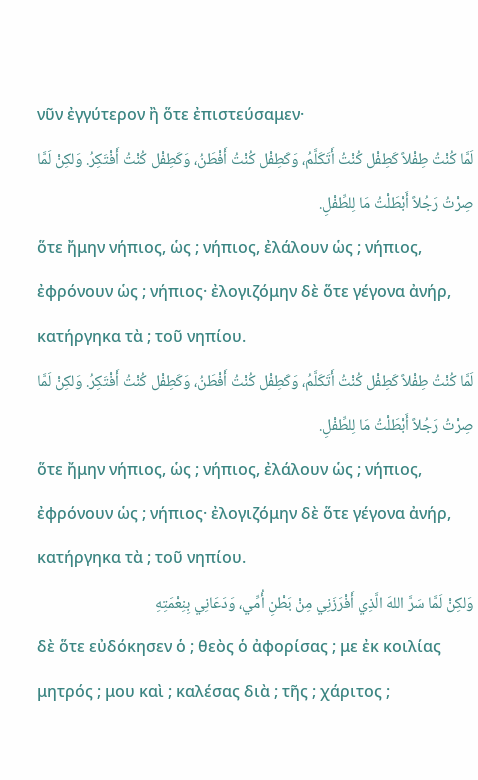νῦν ἐγγύτερον ἢ ὅτε ἐπιστεύσαμεν·
لَمَّا كُنْتُ طِفْلاً كَطِفْل كُنْتُ أَتَكَلَّمُ، وَكَطِفْل كُنْتُ أَفْطَنُ، وَكَطِفْل كُنْتُ أَفْتَكِرُ. وَلكِنْ لَمَّا صِرْتُ رَجُلاً أَبْطَلْتُ مَا لِلطِّفْلِ.
ὅτε ἤμην νήπιος, ὡς ; νήπιος, ἐλάλουν ὡς ; νήπιος, ἐφρόνουν ὡς ; νήπιος· ἐλογιζόμην δὲ ὅτε γέγονα ἀνήρ, κατήργηκα τὰ ; τοῦ νηπίου.
لَمَّا كُنْتُ طِفْلاً كَطِفْل كُنْتُ أَتَكَلَّمُ، وَكَطِفْل كُنْتُ أَفْطَنُ، وَكَطِفْل كُنْتُ أَفْتَكِرُ. وَلكِنْ لَمَّا صِرْتُ رَجُلاً أَبْطَلْتُ مَا لِلطِّفْلِ.
ὅτε ἤμην νήπιος, ὡς ; νήπιος, ἐλάλουν ὡς ; νήπιος, ἐφρόνουν ὡς ; νήπιος· ἐλογιζόμην δὲ ὅτε γέγονα ἀνήρ, κατήργηκα τὰ ; τοῦ νηπίου.
وَلكِنْ لَمَّا سَرَّ اللهَ الَّذِي أَفْرَزَنِي مِنْ بَطْنِ أُمِّي، وَدَعَانِي بِنِعْمَتِهِ
δὲ ὅτε εὐδόκησεν ὁ ; θεὸς ὁ ἀφορίσας ; με ἐκ κοιλίας μητρός ; μου καὶ ; καλέσας διὰ ; τῆς ; χάριτος ;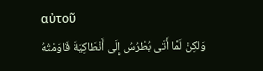αὐτοῦ
وَلكِنْ لَمَّا أَتَى بُطْرُسُ إِلَى أَنْطَاكِيَةَ قَاوَمْتُهُ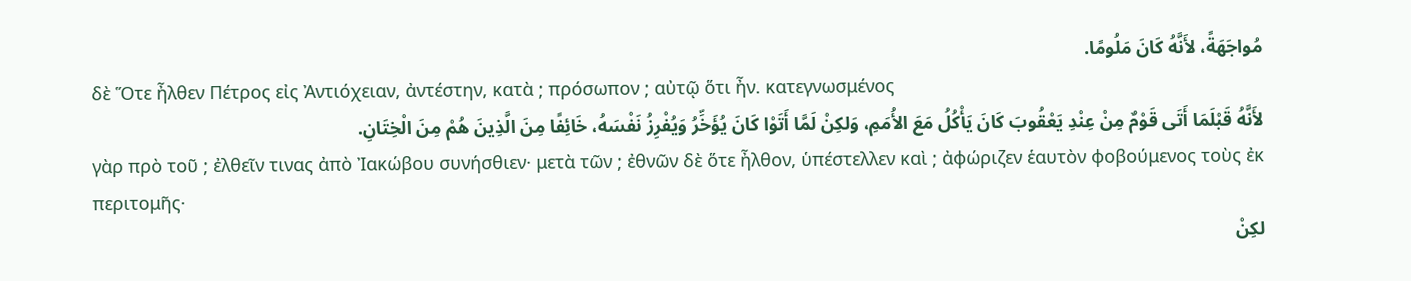مُواجَهَةً، لأَنَّهُ كَانَ مَلُومًا.
δὲ Ὅτε ἦλθεν Πέτρος εἰς Ἀντιόχειαν, ἀντέστην, κατὰ ; πρόσωπον ; αὐτῷ ὅτι ἦν. κατεγνωσμένος
لأَنَّهُ قَبْلَمَا أَتَى قَوْمٌ مِنْ عِنْدِ يَعْقُوبَ كَانَ يَأْكُلُ مَعَ الأُمَمِ، وَلكِنْ لَمَّا أَتَوْا كَانَ يُؤَخِّرُ وَيُفْرِزُ نَفْسَهُ، خَائِفًا مِنَ الَّذِينَ هُمْ مِنَ الْخِتَانِ.
γὰρ πρὸ τοῦ ; ἐλθεῖν τινας ἀπὸ Ἰακώβου συνήσθιεν· μετὰ τῶν ; ἐθνῶν δὲ ὅτε ἦλθον, ὑπέστελλεν καὶ ; ἀφώριζεν ἑαυτὸν φοβούμενος τοὺς ἐκ περιτομῆς·
لكِنْ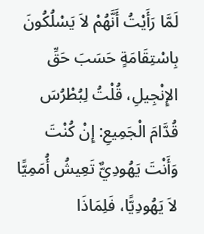لَمَّا رَأَيْتُ أَنَّهُمْ لاَ يَسْلُكُونَ بِاسْتِقَامَةٍ حَسَبَ حَقِّ الإِنْجِيلِ، قُلْتُ لِبُطْرُسَ قُدَّامَ الْجَمِيعِ: إِنْ كُنْتَ وَأَنْتَ يَهُودِيٌّ تَعِيشُ أُمَمِيًّا لاَ يَهُودِيًّا، فَلِمَاذَا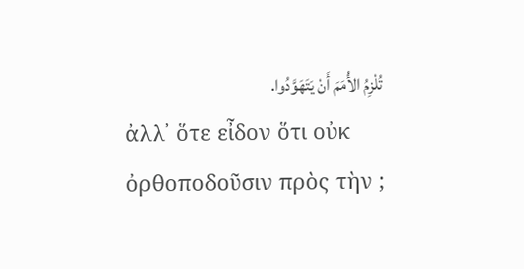تُلْزِمُ الأُمَمَ أَنْ يَتَهَوَّدُوا.
ἀλλ᾽ ὅτε εἶδον ὅτι οὐκ ὀρθοποδοῦσιν πρὸς τὴν ;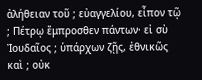ἀλήθειαν τοῦ ; εὐαγγελίου, εἶπον τῷ ; Πέτρῳ ἔμπροσθεν πάντων· εἰ σὺ Ἰουδαῖος ; ὑπάρχων ζῇς, ἐθνικῶς καὶ ; οὐκ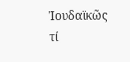Ἰουδαϊκῶς τί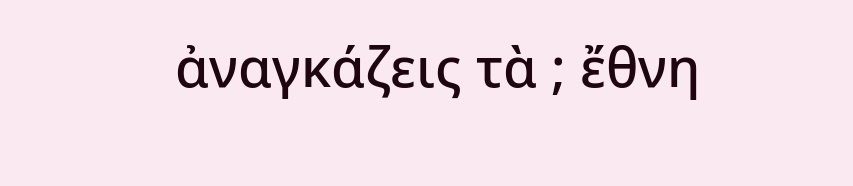ἀναγκάζεις τὰ ; ἔθνη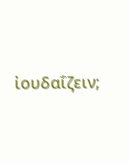ἰουδαΐζειν;